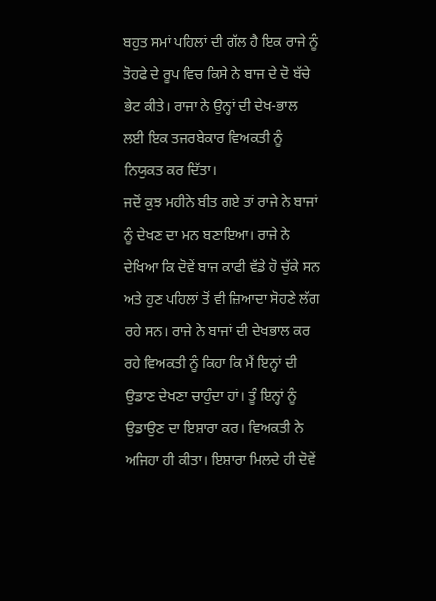ਬਹੁਤ ਸਮਾਂ ਪਹਿਲਾਂ ਦੀ ਗੱਲ ਹੈ ਇਕ ਰਾਜੇ ਨੂੰ ਤੋਹਫੇ ਦੇ ਰੂਪ ਵਿਚ ਕਿਸੇ ਨੇ ਬਾਜ ਦੇ ਦੋ ਬੱਚੇ ਭੇਟ ਕੀਤੇ। ਰਾਜਾ ਨੇ ਉਨ੍ਹਾਂ ਦੀ ਦੇਖ-ਭਾਲ ਲਈ ਇਕ ਤਜਰਬੇਕਾਰ ਵਿਅਕਤੀ ਨੂੰ ਨਿਯੁਕਤ ਕਰ ਦਿੱਤਾ।
ਜਦੋਂ ਕੁਝ ਮਹੀਨੇ ਬੀਤ ਗਏ ਤਾਂ ਰਾਜੇ ਨੇ ਬਾਜਾਂ ਨੂੰ ਦੇਖਣ ਦਾ ਮਨ ਬਣਾਇਆ। ਰਾਜੇ ਨੇ ਦੇਖਿਆ ਕਿ ਦੋਵੇਂ ਬਾਜ ਕਾਫੀ ਵੱਡੇ ਹੋ ਚੁੱਕੇ ਸਨ ਅਤੇ ਹੁਣ ਪਹਿਲਾਂ ਤੋਂ ਵੀ ਜ਼ਿਆਦਾ ਸੋਹਣੇ ਲੱਗ ਰਹੇ ਸਨ। ਰਾਜੇ ਨੇ ਬਾਜਾਂ ਦੀ ਦੇਖਭਾਲ ਕਰ ਰਹੇ ਵਿਅਕਤੀ ਨੂੰ ਕਿਹਾ ਕਿ ਮੈਂ ਇਨ੍ਹਾਂ ਦੀ ਉਡਾਣ ਦੇਖਣਾ ਚਾਹੁੰਦਾ ਹਾਂ। ਤੂੰ ਇਨ੍ਹਾਂ ਨੂੰ ਉਡਾਉਣ ਦਾ ਇਸ਼ਾਰਾ ਕਰ। ਵਿਅਕਤੀ ਨੇ ਅਜਿਹਾ ਹੀ ਕੀਤਾ। ਇਸ਼ਾਰਾ ਮਿਲਦੇ ਹੀ ਦੋਵੇਂ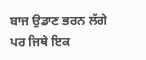ਬਾਜ ਉਡਾਣ ਭਰਨ ਲੱਗੇ ਪਰ ਜਿਥੇ ਇਕ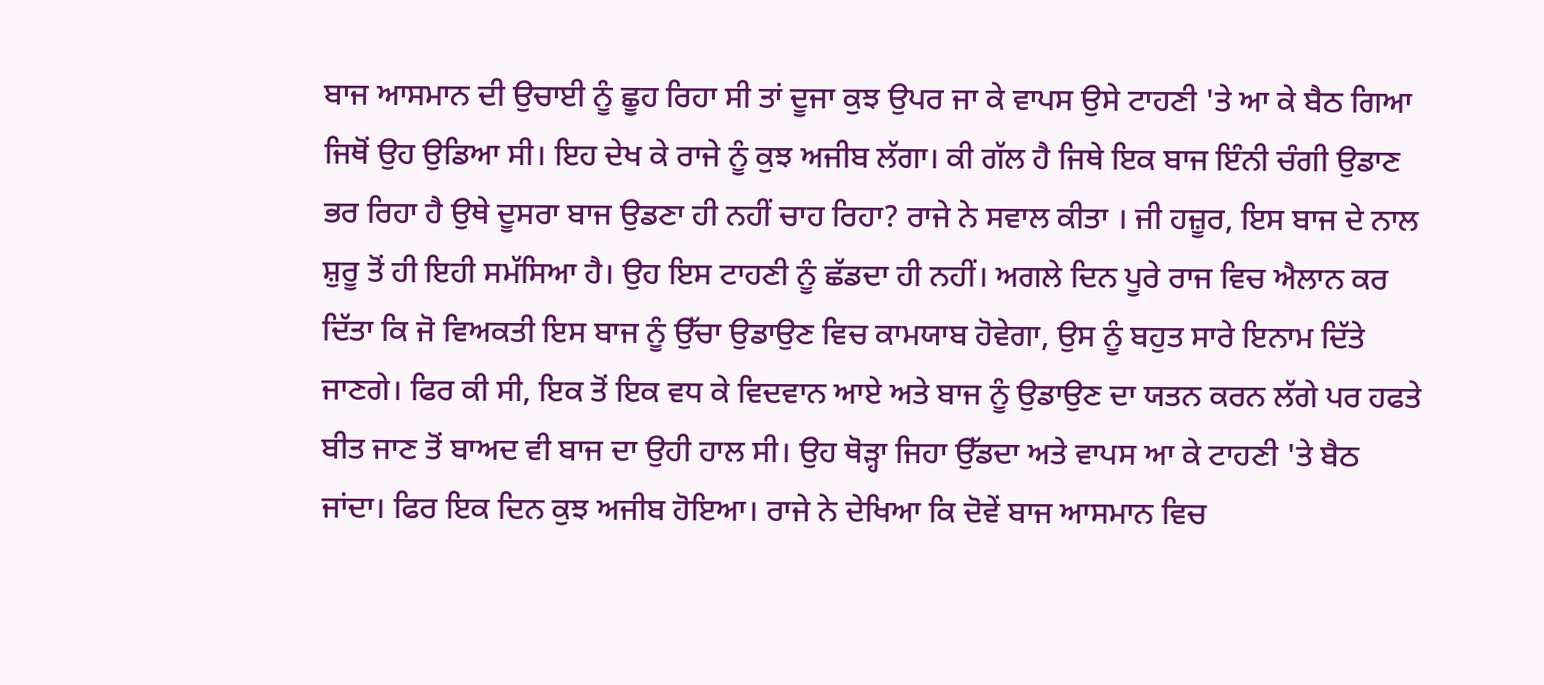ਬਾਜ ਆਸਮਾਨ ਦੀ ਉਚਾਈ ਨੂੰ ਛੂਹ ਰਿਹਾ ਸੀ ਤਾਂ ਦੂਜਾ ਕੁਝ ਉਪਰ ਜਾ ਕੇ ਵਾਪਸ ਉਸੇ ਟਾਹਣੀ 'ਤੇ ਆ ਕੇ ਬੈਠ ਗਿਆ ਜਿਥੋਂ ਉਹ ਉਡਿਆ ਸੀ। ਇਹ ਦੇਖ ਕੇ ਰਾਜੇ ਨੂੰ ਕੁਝ ਅਜੀਬ ਲੱਗਾ। ਕੀ ਗੱਲ ਹੈ ਜਿਥੇ ਇਕ ਬਾਜ ਇੰਨੀ ਚੰਗੀ ਉਡਾਣ ਭਰ ਰਿਹਾ ਹੈ ਉਥੇ ਦੂਸਰਾ ਬਾਜ ਉਡਣਾ ਹੀ ਨਹੀਂ ਚਾਹ ਰਿਹਾ? ਰਾਜੇ ਨੇ ਸਵਾਲ ਕੀਤਾ । ਜੀ ਹਜ਼ੂਰ, ਇਸ ਬਾਜ ਦੇ ਨਾਲ ਸ਼ੁਰੂ ਤੋਂ ਹੀ ਇਹੀ ਸਮੱਸਿਆ ਹੈ। ਉਹ ਇਸ ਟਾਹਣੀ ਨੂੰ ਛੱਡਦਾ ਹੀ ਨਹੀਂ। ਅਗਲੇ ਦਿਨ ਪੂਰੇ ਰਾਜ ਵਿਚ ਐਲਾਨ ਕਰ ਦਿੱਤਾ ਕਿ ਜੋ ਵਿਅਕਤੀ ਇਸ ਬਾਜ ਨੂੰ ਉੱਚਾ ਉਡਾਉਣ ਵਿਚ ਕਾਮਯਾਬ ਹੋਵੇਗਾ, ਉਸ ਨੂੰ ਬਹੁਤ ਸਾਰੇ ਇਨਾਮ ਦਿੱਤੇ ਜਾਣਗੇ। ਫਿਰ ਕੀ ਸੀ, ਇਕ ਤੋਂ ਇਕ ਵਧ ਕੇ ਵਿਦਵਾਨ ਆਏ ਅਤੇ ਬਾਜ ਨੂੰ ਉਡਾਉਣ ਦਾ ਯਤਨ ਕਰਨ ਲੱਗੇ ਪਰ ਹਫਤੇ ਬੀਤ ਜਾਣ ਤੋਂ ਬਾਅਦ ਵੀ ਬਾਜ ਦਾ ਉਹੀ ਹਾਲ ਸੀ। ਉਹ ਥੋੜ੍ਹਾ ਜਿਹਾ ਉੱਡਦਾ ਅਤੇ ਵਾਪਸ ਆ ਕੇ ਟਾਹਣੀ 'ਤੇ ਬੈਠ ਜਾਂਦਾ। ਫਿਰ ਇਕ ਦਿਨ ਕੁਝ ਅਜੀਬ ਹੋਇਆ। ਰਾਜੇ ਨੇ ਦੇਖਿਆ ਕਿ ਦੋਵੇਂ ਬਾਜ ਆਸਮਾਨ ਵਿਚ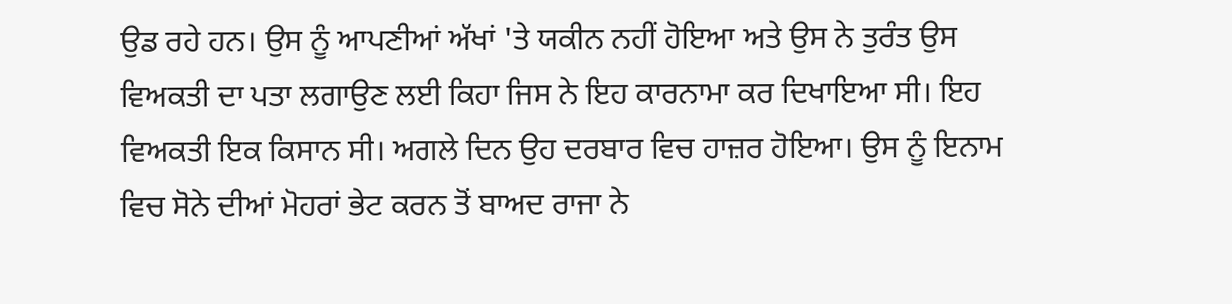ਉਡ ਰਹੇ ਹਨ। ਉਸ ਨੂੰ ਆਪਣੀਆਂ ਅੱਖਾਂ 'ਤੇ ਯਕੀਨ ਨਹੀਂ ਹੋਇਆ ਅਤੇ ਉਸ ਨੇ ਤੁਰੰਤ ਉਸ ਵਿਅਕਤੀ ਦਾ ਪਤਾ ਲਗਾਉਣ ਲਈ ਕਿਹਾ ਜਿਸ ਨੇ ਇਹ ਕਾਰਨਾਮਾ ਕਰ ਦਿਖਾਇਆ ਸੀ। ਇਹ ਵਿਅਕਤੀ ਇਕ ਕਿਸਾਨ ਸੀ। ਅਗਲੇ ਦਿਨ ਉਹ ਦਰਬਾਰ ਵਿਚ ਹਾਜ਼ਰ ਹੋਇਆ। ਉਸ ਨੂੰ ਇਨਾਮ ਵਿਚ ਸੋਨੇ ਦੀਆਂ ਮੋਹਰਾਂ ਭੇਟ ਕਰਨ ਤੋਂ ਬਾਅਦ ਰਾਜਾ ਨੇ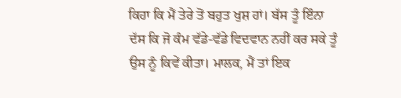ਕਿਹਾ ਕਿ ਮੈਂ ਤੇਰੇ ਤੋਂ ਬਹੁਤ ਖੁਸ਼ ਹਾਂ। ਬੱਸ ਤੂੰ ਇੰਨਾ ਦੱਸ ਕਿ ਜੋ ਕੰਮ ਵੱਡੇ-ਵੱਡੇ ਵਿਦਵਾਨ ਨਹੀਂ ਕਰ ਸਕੇ ਤੂੰ ਉਸ ਨੂੰ ਕਿਵੇਂ ਕੀਤਾ। ਮਾਲਕ, ਮੈਂ ਤਾਂ ਇਕ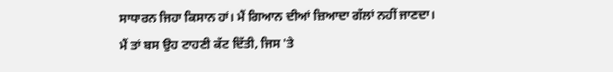ਸਾਧਾਰਨ ਜਿਹਾ ਕਿਸਾਨ ਹਾਂ। ਮੈਂ ਗਿਆਨ ਦੀਆਂ ਜ਼ਿਆਦਾ ਗੱਲਾਂ ਨਹੀਂ ਜਾਣਦਾ। ਮੈਂ ਤਾਂ ਬਸ ਉਹ ਟਾਹਣੀ ਕੱਟ ਦਿੱਤੀ, ਜਿਸ 'ਤੇ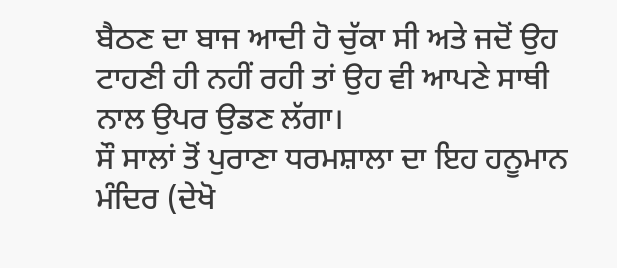ਬੈਠਣ ਦਾ ਬਾਜ ਆਦੀ ਹੋ ਚੁੱਕਾ ਸੀ ਅਤੇ ਜਦੋਂ ਉਹ ਟਾਹਣੀ ਹੀ ਨਹੀਂ ਰਹੀ ਤਾਂ ਉਹ ਵੀ ਆਪਣੇ ਸਾਥੀ ਨਾਲ ਉਪਰ ਉਡਣ ਲੱਗਾ।
ਸੌ ਸਾਲਾਂ ਤੋਂ ਪੁਰਾਣਾ ਧਰਮਸ਼ਾਲਾ ਦਾ ਇਹ ਹਨੂਮਾਨ ਮੰਦਿਰ (ਦੇਖੋ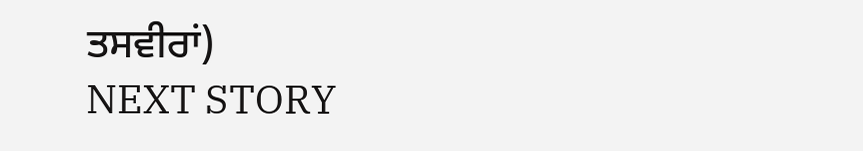ਤਸਵੀਰਾਂ)
NEXT STORY